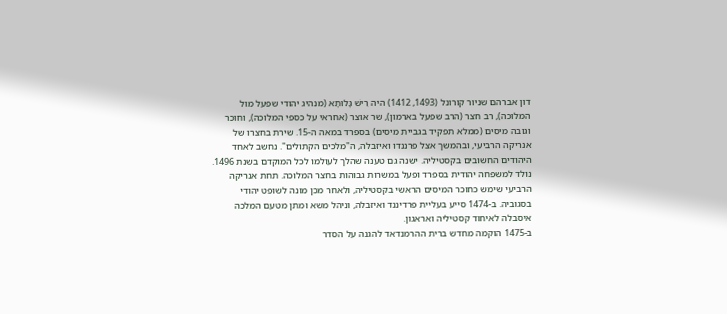דון אברהם שניור קורונל (1493, 1412) היה רֵישׁ גָּלוּתָא (מנהיג יהודי שפעל מול המלוכה), רב חצר (הרב שפעל בארמון), שר אוצר (אחראי על כספי המלוכה), וחוכר וגובה מיסים (ממלא תפקיד בגביית מיסים) בספרד במאה ה-15. שירת בחצרו של אנריקה הרביעי, ובהמשך אצל פרננדו ואיזבלה, ה"מלכים הקתולים". נחשב לאחד היהודים החשובים בקסטיליה. ישנה גם טענה שהלך לעולמו לכל המוקדם בשנת 1496.
נולד למשפחה יהודית בספרד ופעל במשרות גבוהות בחצר המלוכה. תחת אנריקה הרביעי שימש כחוכר המיסים הראשי בקסטיליה, ולאחר מכן מונה לשופט יהודי בסגוביה. ב-1474 סייע בעליית פרדיננד ואיזבלה, וניהל משא ומתן מטעם המלכה איסבלה לאיחוד קסטיליה ואראגון.
ב-1475 הוקמה מחדש ברית ההרמנדאד להגנה על הסדר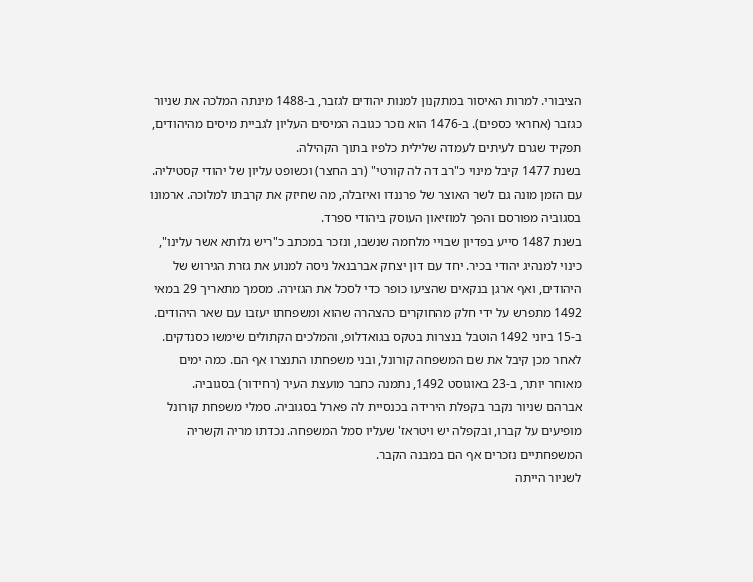הציבורי. למרות האיסור במתקנון למנות יהודים לגזבר, ב-1488 מינתה המלכה את שניור כגזבר (אחראי כספים). ב-1476 הוא נזכר כגובה המיסים העליון לגביית מיסים מהיהודים, תפקיד שגרם לעיתים לעמדה שלילית כלפיו בתוך הקהילה.
בשנת 1477 קיבל מינוי כ"רב דה לה קורטי" (רב החצר) וכשופט עליון של יהודי קסטיליה. עם הזמן מונה גם לשר האוצר של פרננדו ואיזבלה, מה שחיזק את קרבתו למלוכה. ארמונו בסגוביה מפורסם והפך למוזיאון העוסק ביהודי ספרד.
בשנת 1487 סייע בפדיון שבויי מלחמה שנשבו, ונזכר במכתב כ"ריש גלותא אשר עלינו", כינוי למנהיג יהודי בכיר. יחד עם דון יצחק אברבנאל ניסה למנוע את גזרת הגירוש של היהודים, ואף ארגן בנקאים שהציעו כופר כדי לסכל את הגזירה. מסמך מתאריך 29 במאי 1492 מתפרש על ידי חלק מהחוקרים כהצהרה שהוא ומשפחתו יעזבו עם שאר היהודים.
ב-15 ביוני 1492 הוטבל בנצרות בטקס בגואדלופ, והמלכים הקתולים שימשו כסנדקים. לאחר מכן קיבל את שם המשפחה קורונל, ובני משפחתו התנצרו אף הם. כמה ימים מאוחר יותר, ב-23 באוגוסט 1492, נתמנה כחבר מועצת העיר (רחידור) בסגוביה.
אברהם שניור נקבר בקפלת הירידה בכנסיית לה פארל בסגוביה. סמלי משפחת קורונל מופיעים על קברו, ובקפלה יש ויטראז' שעליו סמל המשפחה. נכדתו מריה וקשריה המשפחתיים נזכרים אף הם במבנה הקבר.
לשניור הייתה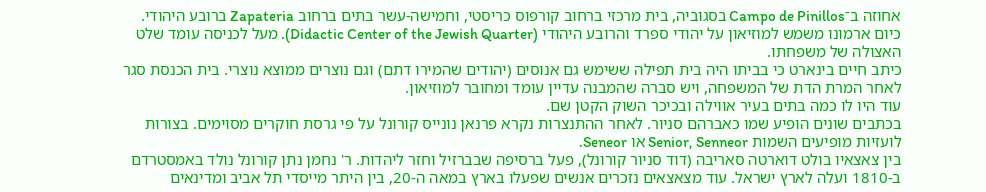אחוזה ב־Campo de Pinillos בסגוביה, בית מרכזי ברחוב קורפוס כריסטי, וחמישה-עשר בתים ברחוב Zapateria ברובע היהודי. כיום ארמונו משמש למוזיאון על יהודי ספרד והרובע היהודי (Didactic Center of the Jewish Quarter). מעל לכניסה עומד שלט האצולה של משפחתו.
כיתב חיים בינארט כי בביתו היה בית תפילה ששימש גם אנוסים (יהודים שהמירו דתם) וגם נוצרים ממוצא נוצרי. בית הכנסת סגר לאחר המרת הדת של המשפחה, ויש סברה שהמבנה עדיין עומד ומחובר למוזיאון.
עוד היו לו כמה בתים בעיר אווילה ובכיכר השוק הקטן שם.
בכתבים שונים הופיע שמו כאברהם סניור. לאחר ההתנצרות נקרא פרנאן נונייס קורונל על פי גרסת חוקרים מסוימים. בצורות לועזיות מופיעים השמות Senior, Senneor או Seneor.
בין צאצאיו בולט דוארטה סאריבה (דוד סניור קורונל), פעל ברסיפה שבברזיל וחזר ליהדות. ר' נחמן נתן קורונל נולד באמסטרדם ב-1810 ועלה לארץ ישראל. עוד מצאצאים נזכרים אנשים שפעלו בארץ במאה ה-20, בין היתר מייסדי תל אביב ומדינאים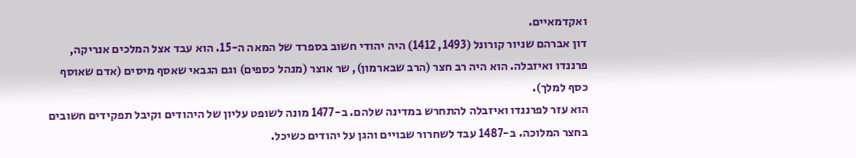ואקדמאיים.
דון אברהם שניור קורונל (1493, 1412) היה יהודי חשוב בספרד של המאה ה-15. הוא עבד אצל המלכים אנריקה, פרננדו ואיזבלה. הוא היה רב חצר (הרב שבארמון), שר אוצר (מנהל כספים) וגם הגבאי שאסף מיסים (אדם שאוסף כסף למלך).
הוא עזר לפרננדו ואיזבלה להתחרש במדינה שלהם. ב-1477 מונה לשופט עליון של היהודים וקיבל תפקידים חשובים בחצר המלוכה. ב-1487 עבד לשחרור שבויים והגן על יהודים כשיכל.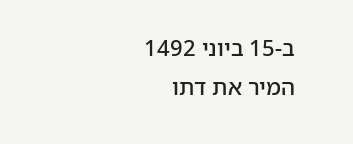ב-15 ביוני 1492 המיר את דתו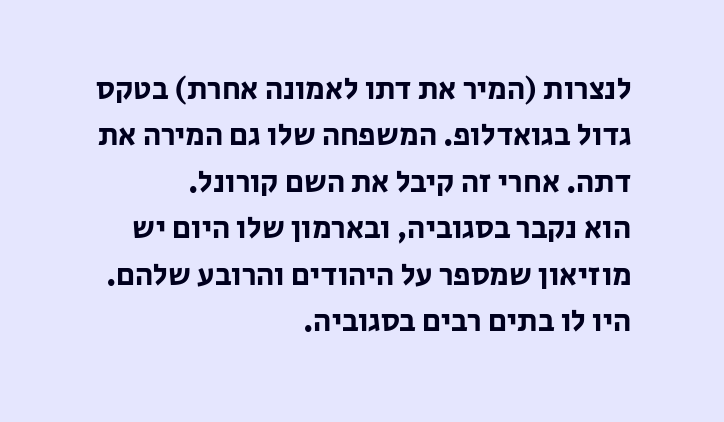לנצרות (המיר את דתו לאמונה אחרת) בטקס גדול בגואדלופ. המשפחה שלו גם המירה את דתה. אחרי זה קיבל את השם קורונל.
הוא נקבר בסגוביה, ובארמון שלו היום יש מוזיאון שמספר על היהודים והרובע שלהם.
היו לו בתים רבים בסגוביה.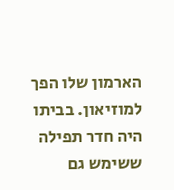הארמון שלו הפך למוזיאון. בביתו היה חדר תפילה ששימש גם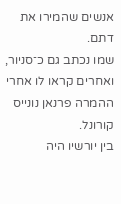אנשים שהמירו את דתם.
שמו נכתב גם כ־סניור, ואחרים קראו לו אחרי ההמרה פרנאן נונייס קורונל.
בין יורשיו היה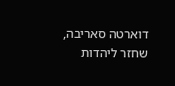דוארטה סאריבה, שחזר ליהדות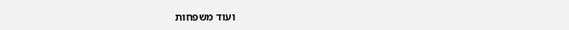ועוד משפחות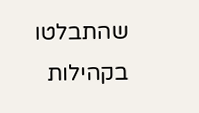שהתבלטו בקהילות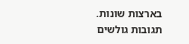בארצות שונות.
תגובות גולשים